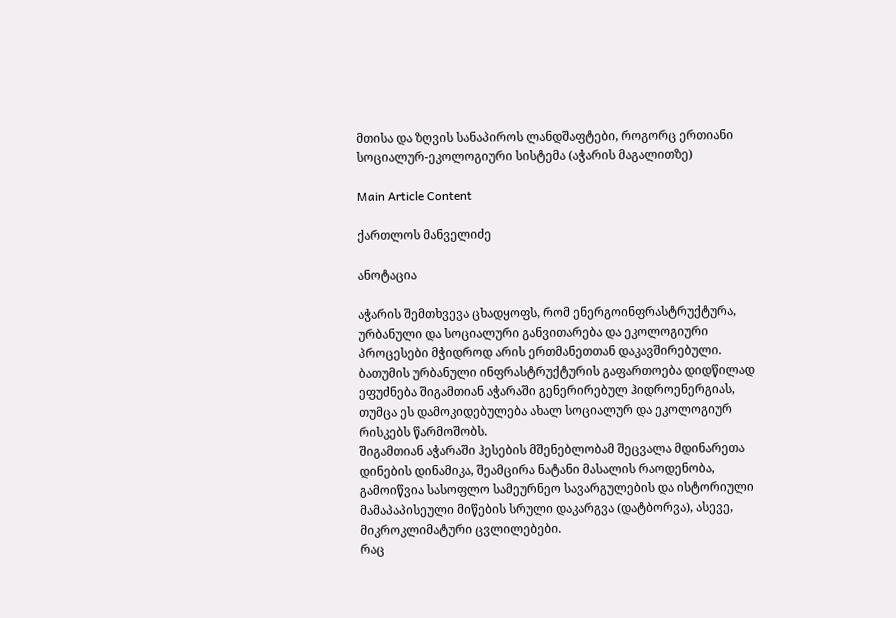მთისა და ზღვის სანაპიროს ლანდშაფტები, როგორც ერთიანი სოციალურ-ეკოლოგიური სისტემა (აჭარის მაგალითზე)

Main Article Content

ქართლოს მანველიძე

ანოტაცია

აჭარის შემთხვევა ცხადყოფს, რომ ენერგოინფრასტრუქტურა, ურბანული და სოციალური განვითარება და ეკოლოგიური პროცესები მჭიდროდ არის ერთმანეთთან დაკავშირებული. ბათუმის ურბანული ინფრასტრუქტურის გაფართოება დიდწილად ეფუძნება შიგამთიან აჭარაში გენერირებულ ჰიდროენერგიას, თუმცა ეს დამოკიდებულება ახალ სოციალურ და ეკოლოგიურ რისკებს წარმოშობს.
შიგამთიან აჭარაში ჰესების მშენებლობამ შეცვალა მდინარეთა დინების დინამიკა, შეამცირა ნატანი მასალის რაოდენობა, გამოიწვია სასოფლო სამეურნეო სავარგულების და ისტორიული მამაპაპისეული მიწების სრული დაკარგვა (დატბორვა), ასევე, მიკროკლიმატური ცვლილებები.
რაც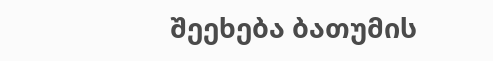შეეხება ბათუმის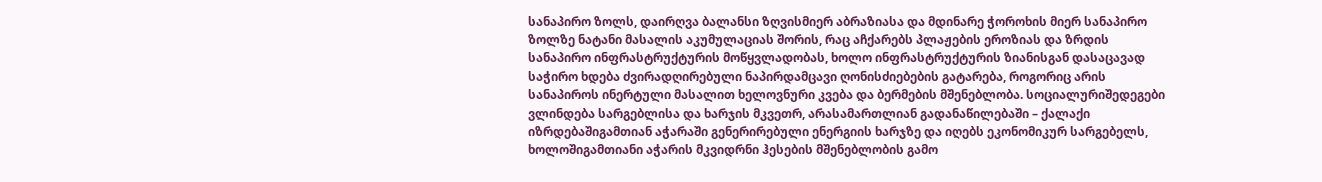სანაპირო ზოლს, დაირღვა ბალანსი ზღვისმიერ აბრაზიასა და მდინარე ჭოროხის მიერ სანაპირო ზოლზე ნატანი მასალის აკუმულაციას შორის, რაც აჩქარებს პლაჟების ეროზიას და ზრდის სანაპირო ინფრასტრუქტურის მოწყვლადობას, ხოლო ინფრასტრუქტურის ზიანისგან დასაცავად საჭირო ხდება ძვირადღირებული ნაპირდამცავი ღონისძიებების გატარება, როგორიც არის სანაპიროს ინერტული მასალით ხელოვნური კვება და ბერმების მშენებლობა. სოციალურიშედეგები ვლინდება სარგებლისა და ხარჯის მკვეთრ, არასამართლიან გადანაწილებაში – ქალაქი იზრდებაშიგამთიან აჭარაში გენერირებული ენერგიის ხარჯზე და იღებს ეკონომიკურ სარგებელს, ხოლოშიგამთიანი აჭარის მკვიდრნი ჰესების მშენებლობის გამო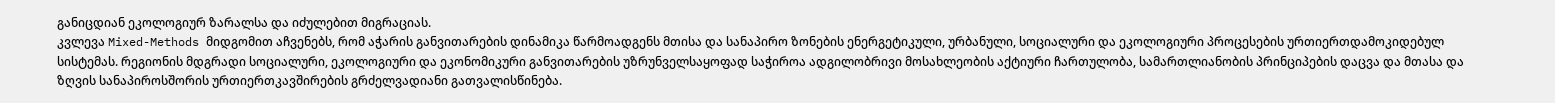განიცდიან ეკოლოგიურ ზარალსა და იძულებით მიგრაციას.
კვლევა Mixed-Methods მიდგომით აჩვენებს, რომ აჭარის განვითარების დინამიკა წარმოადგენს მთისა და სანაპირო ზონების ენერგეტიკული, ურბანული, სოციალური და ეკოლოგიური პროცესების ურთიერთდამოკიდებულ სისტემას. რეგიონის მდგრადი სოციალური, ეკოლოგიური და ეკონომიკური განვითარების უზრუნველსაყოფად საჭიროა ადგილობრივი მოსახლეობის აქტიური ჩართულობა, სამართლიანობის პრინციპების დაცვა და მთასა და ზღვის სანაპიროსშორის ურთიერთკავშირების გრძელვადიანი გათვალისწინება.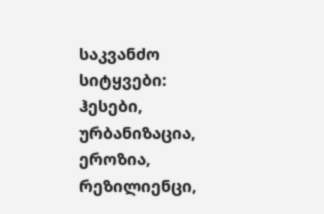საკვანძო სიტყვები:
ჰესები, ურბანიზაცია, ეროზია, რეზილიენცი,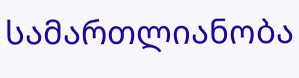სამართლიანობა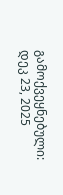გამოქვეყნებული: დეკ 23, 2025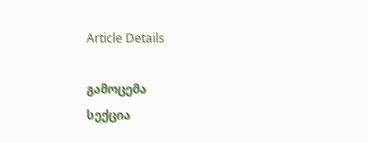Article Details

გამოცემა
სექცია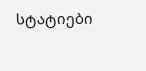სტატიები